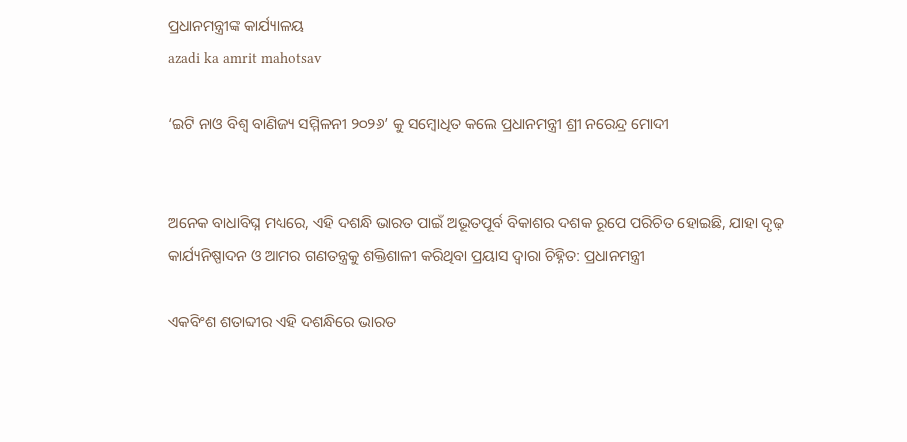ପ୍ରଧାନମନ୍ତ୍ରୀଙ୍କ କାର୍ଯ୍ୟାଳୟ
azadi ka amrit mahotsav

‘ଇଟି ନାଓ ବିଶ୍ୱ ବାଣିଜ୍ୟ ସମ୍ମିଳନୀ ୨୦୨୬’ କୁ ସମ୍ବୋଧିତ କଲେ ପ୍ରଧାନମନ୍ତ୍ରୀ ଶ୍ରୀ ନରେନ୍ଦ୍ର ମୋଦୀ


ଅନେକ ବାଧାବିଘ୍ନ ମଧ୍ୟରେ, ଏହି ଦଶନ୍ଧି ଭାରତ ପାଇଁ ଅଭୂତପୂର୍ବ ବିକାଶର ଦଶକ ରୂପେ ପରିଚିତ ହୋଇଛି, ଯାହା ଦୃଢ଼ କାର୍ଯ୍ୟନିଷ୍ପାଦନ ଓ ଆମର ଗଣତନ୍ତ୍ରକୁ ଶକ୍ତିଶାଳୀ କରିଥିବା ପ୍ରୟାସ ଦ୍ୱାରା ଚିହ୍ନିତ: ପ୍ରଧାନମନ୍ତ୍ରୀ

ଏକବିଂଶ ଶତାବ୍ଦୀର ଏହି ଦଶନ୍ଧିରେ ଭାରତ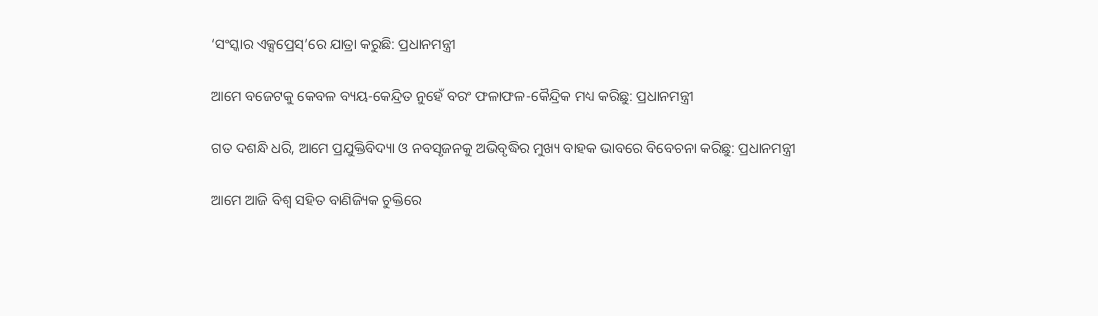‘ସଂସ୍କାର ଏକ୍ସପ୍ରେସ୍’ରେ ଯାତ୍ରା କରୁଛି: ପ୍ରଧାନମନ୍ତ୍ରୀ

ଆମେ ବଜେଟକୁ କେବଳ ବ୍ୟୟ-କେନ୍ଦ୍ରିତ ନୁହେଁ ବରଂ ଫଳାଫଳ-କୈନ୍ଦ୍ରିକ ମଧ୍ୟ କରିଛୁ: ପ୍ରଧାନମନ୍ତ୍ରୀ

ଗତ ଦଶନ୍ଧି ଧରି, ଆମେ ପ୍ରଯୁକ୍ତିବିଦ୍ୟା ଓ ନବସୃଜନକୁ ଅଭିବୃଦ୍ଧିର ମୁଖ୍ୟ ବାହକ ଭାବରେ ବିବେଚନା କରିଛୁ: ପ୍ରଧାନମନ୍ତ୍ରୀ

ଆମେ ଆଜି ବିଶ୍ୱ ସହିତ ବାଣିଜ୍ୟିକ ଚୁକ୍ତିରେ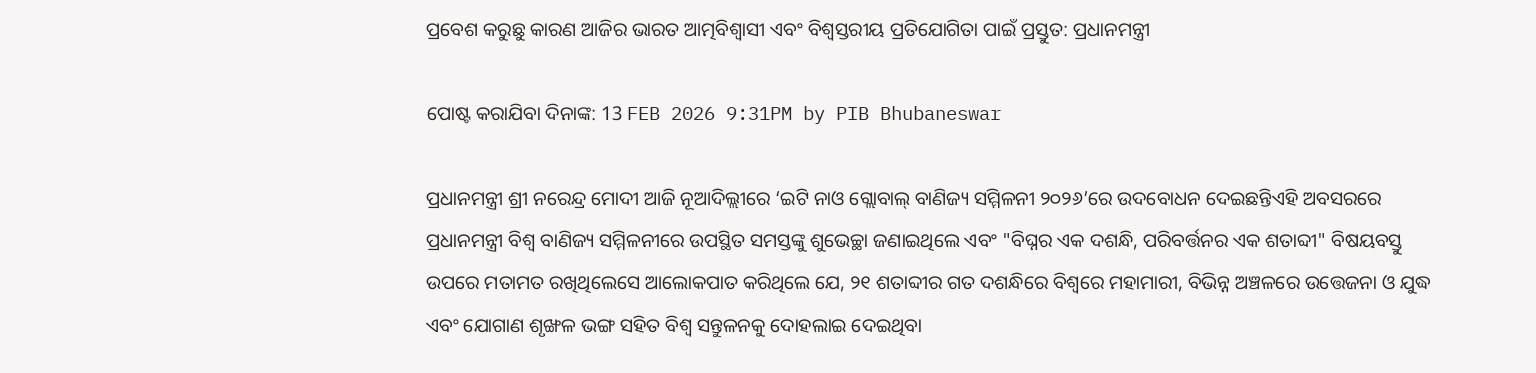ପ୍ରବେଶ କରୁଛୁ କାରଣ ଆଜିର ଭାରତ ଆତ୍ମବିଶ୍ୱାସୀ ଏବଂ ବିଶ୍ୱସ୍ତରୀୟ ପ୍ରତିଯୋଗିତା ପାଇଁ ପ୍ରସ୍ତୁତ: ପ୍ରଧାନମନ୍ତ୍ରୀ

ପୋଷ୍ଟ କରାଯିବା ଦିନାଙ୍କ: 13 FEB 2026 9:31PM by PIB Bhubaneswar

ପ୍ରଧାନମନ୍ତ୍ରୀ ଶ୍ରୀ ନରେନ୍ଦ୍ର ମୋଦୀ ଆଜି ନୂଆଦିଲ୍ଲୀରେ ‘ଇଟି ନାଓ ଗ୍ଲୋବାଲ୍ ବାଣିଜ୍ୟ ସମ୍ମିଳନୀ ୨୦୨୬’ରେ ଉଦବୋଧନ ଦେଇଛନ୍ତିଏହି ଅବସରରେ ପ୍ରଧାନମନ୍ତ୍ରୀ ବିଶ୍ୱ ବାଣିଜ୍ୟ ସମ୍ମିଳନୀରେ ଉପସ୍ଥିତ ସମସ୍ତଙ୍କୁ ଶୁଭେଚ୍ଛା ଜଣାଇଥିଲେ ଏବଂ "ବିଘ୍ନର ଏକ ଦଶନ୍ଧି, ପରିବର୍ତ୍ତନର ଏକ ଶତାବ୍ଦୀ" ବିଷୟବସ୍ତୁ ଉପରେ ମତାମତ ରଖିଥିଲେସେ ଆଲୋକପାତ କରିଥିଲେ ଯେ, ୨୧ ଶତାବ୍ଦୀର ଗତ ଦଶନ୍ଧିରେ ବିଶ୍ୱରେ ମହାମାରୀ, ବିଭିନ୍ନ ଅଞ୍ଚଳରେ ଉତ୍ତେଜନା ଓ ଯୁଦ୍ଧ ଏବଂ ଯୋଗାଣ ଶୃଙ୍ଖଳ ଭଙ୍ଗ ସହିତ ବିଶ୍ୱ ସନ୍ତୁଳନକୁ ଦୋହଲାଇ ଦେଇଥିବା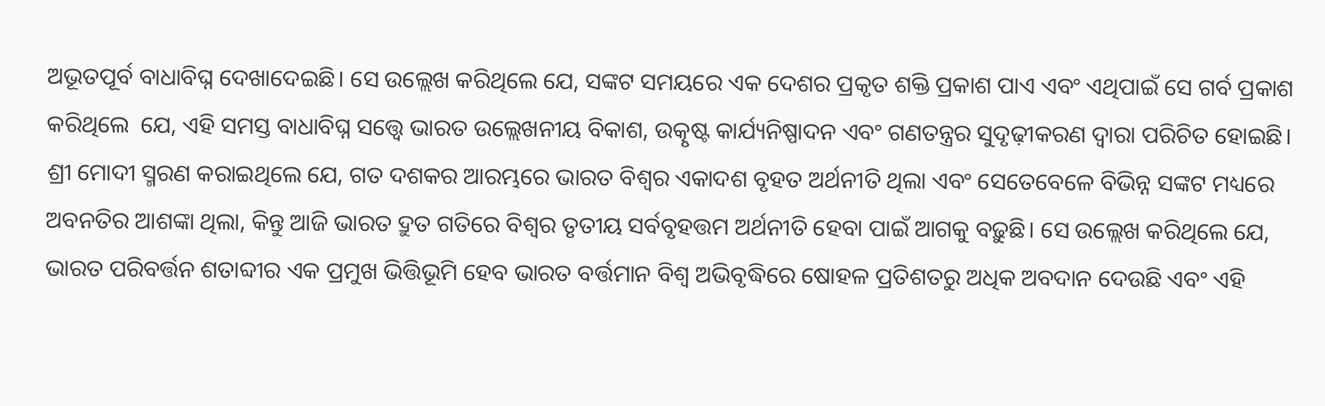ଅଭୂତପୂର୍ବ ବାଧାବିଘ୍ନ ଦେଖାଦେଇଛି। ସେ ଉଲ୍ଲେଖ କରିଥିଲେ ଯେ, ସଙ୍କଟ ସମୟରେ ଏକ ଦେଶର ପ୍ରକୃତ ଶକ୍ତି ପ୍ରକାଶ ପାଏ ଏବଂ ଏଥିପାଇଁ ସେ ଗର୍ବ ପ୍ରକାଶ କରିଥିଲେ  ଯେ, ଏହି ସମସ୍ତ ବାଧାବିଘ୍ନ ସତ୍ତ୍ୱେ ଭାରତ ଉଲ୍ଲେଖନୀୟ ବିକାଶ, ଉତ୍କୃଷ୍ଟ କାର୍ଯ୍ୟନିଷ୍ପାଦନ ଏବଂ ଗଣତନ୍ତ୍ରର ସୁଦୃଢ଼ୀକରଣ ଦ୍ୱାରା ପରିଚିତ ହୋଇଛି। ଶ୍ରୀ ମୋଦୀ ସ୍ମରଣ କରାଇଥିଲେ ଯେ, ଗତ ଦଶକର ଆରମ୍ଭରେ ଭାରତ ବିଶ୍ୱର ଏକାଦଶ ବୃହତ ଅର୍ଥନୀତି ଥିଲା ଏବଂ ସେତେବେଳେ ବିଭିନ୍ନ ସଙ୍କଟ ମଧ୍ୟରେ ଅବନତିର ଆଶଙ୍କା ଥିଲା, କିନ୍ତୁ ଆଜି ଭାରତ ଦ୍ରୁତ ଗତିରେ ବିଶ୍ୱର ତୃତୀୟ ସର୍ବବୃହତ୍ତମ ଅର୍ଥନୀତି ହେବା ପାଇଁ ଆଗକୁ ବଢ଼ୁଛି। ସେ ଉଲ୍ଲେଖ କରିଥିଲେ ଯେ, ଭାରତ ପରିବର୍ତ୍ତନ ଶତାବ୍ଦୀର ଏକ ପ୍ରମୁଖ ଭିତ୍ତିଭୂମି ହେବ ଭାରତ ବର୍ତ୍ତମାନ ବିଶ୍ୱ ଅଭିବୃଦ୍ଧିରେ ଷୋହଳ ପ୍ରତିଶତରୁ ଅଧିକ ଅବଦାନ ଦେଉଛି ଏବଂ ଏହି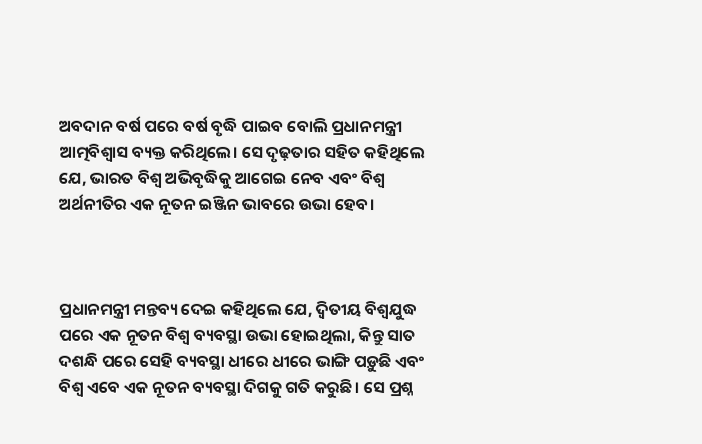ଅବଦାନ ବର୍ଷ ପରେ ବର୍ଷ ବୃଦ୍ଧି ପାଇବ ବୋଲି ପ୍ରଧାନମନ୍ତ୍ରୀ ଆତ୍ମବିଶ୍ୱାସ ବ୍ୟକ୍ତ କରିଥିଲେ। ସେ ଦୃଢ଼ତାର ସହିତ କହିଥିଲେ ଯେ, ଭାରତ ବିଶ୍ୱ ଅଭିବୃଦ୍ଧିକୁ ଆଗେଇ ନେବ ଏବଂ ବିଶ୍ୱ ଅର୍ଥନୀତିର ଏକ ନୂତନ ଇଞ୍ଜିନ ଭାବରେ ଉଭା ହେବ।



ପ୍ରଧାନମନ୍ତ୍ରୀ ମନ୍ତବ୍ୟ ଦେଇ କହିଥିଲେ ଯେ, ଦ୍ୱିତୀୟ ବିଶ୍ୱଯୁଦ୍ଧ ପରେ ଏକ ନୂତନ ବିଶ୍ୱ ବ୍ୟବସ୍ଥା ଉଭା ହୋଇଥିଲା, କିନ୍ତୁ ସାତ ଦଶନ୍ଧି ପରେ ସେହି ବ୍ୟବସ୍ଥା ଧୀରେ ଧୀରେ ଭାଙ୍ଗି ପଡ଼ୁଛି ଏବଂ ବିଶ୍ୱ ଏବେ ଏକ ନୂତନ ବ୍ୟବସ୍ଥା ଦିଗକୁ ଗତି କରୁଛି। ସେ ପ୍ରଶ୍ନ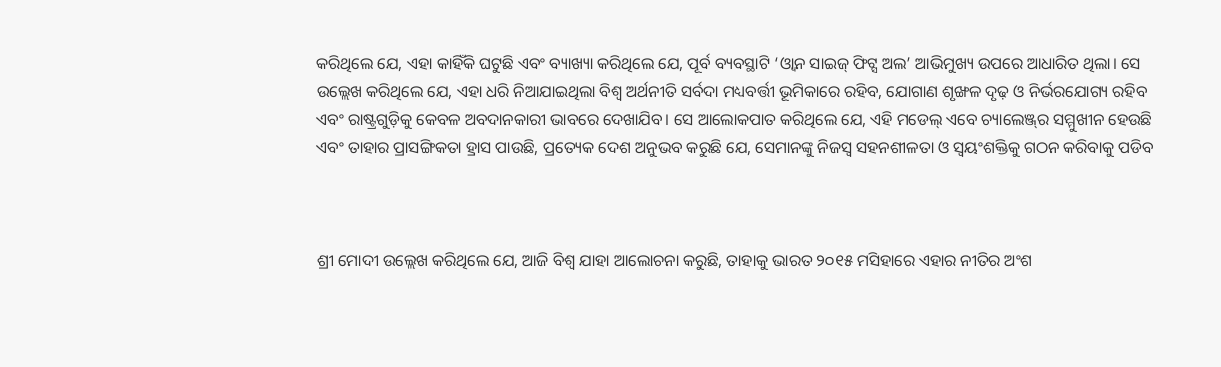କରିଥିଲେ ଯେ, ଏହା କାହିଁକି ଘଟୁଛି ଏବଂ ବ୍ୟାଖ୍ୟା କରିଥିଲେ ଯେ, ପୂର୍ବ ବ୍ୟବସ୍ଥାଟି ‘ଓ୍ୱାନ ସାଇଜ୍‌ ଫିଟ୍ସ ଅଲ’ ଆଭିମୁଖ୍ୟ ଉପରେ ଆଧାରିତ ଥିଲା। ସେ ଉଲ୍ଲେଖ କରିଥିଲେ ଯେ, ଏହା ଧରି ନିଆଯାଇଥିଲା ବିଶ୍ୱ ଅର୍ଥନୀତି ସର୍ବଦା ମଧ୍ୟବର୍ତ୍ତୀ ଭୂମିକାରେ ରହିବ, ଯୋଗାଣ ଶୃଙ୍ଖଳ ଦୃଢ଼ ଓ ନିର୍ଭରଯୋଗ୍ୟ ରହିବ ଏବଂ ରାଷ୍ଟ୍ରଗୁଡ଼ିକୁ କେବଳ ଅବଦାନକାରୀ ଭାବରେ ଦେଖାଯିବ। ସେ ଆଲୋକପାତ କରିଥିଲେ ଯେ, ଏହି ମଡେଲ୍‌ ଏବେ ଚ୍ୟାଲେଞ୍ଜ୍‌ର ସମ୍ମୁଖୀନ ହେଉଛି ଏବଂ ତାହାର ପ୍ରାସଙ୍ଗିକତା ହ୍ରାସ ପାଉଛି, ପ୍ରତ୍ୟେକ ଦେଶ ଅନୁଭବ କରୁଛି ଯେ, ସେମାନଙ୍କୁ ନିଜସ୍ୱ ସହନଶୀଳତା ଓ ସ୍ୱୟଂଶକ୍ତିକୁ ଗଠନ କରିବାକୁ ପଡିବ



ଶ୍ରୀ ମୋଦୀ ଉଲ୍ଲେଖ କରିଥିଲେ ଯେ, ଆଜି ବିଶ୍ୱ ଯାହା ଆଲୋଚନା କରୁଛି, ତାହାକୁ ଭାରତ ୨୦୧୫ ମସିହାରେ ଏହାର ନୀତିର ଅଂଶ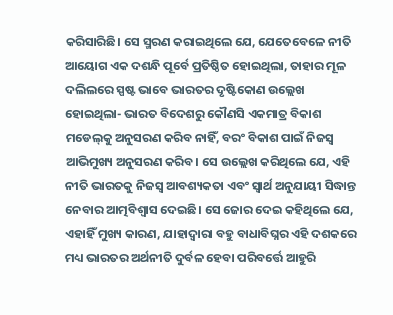କରିସାରିଛି। ସେ ସ୍ମରଣ କରାଇଥିଲେ ଯେ, ଯେତେବେଳେ ନୀତି ଆୟୋଗ ଏକ ଦଶନ୍ଧି ପୂର୍ବେ ପ୍ରତିଷ୍ଠିତ ହୋଇଥିଲା, ତାହାର ମୂଳ ଦଲିଲରେ ସ୍ପଷ୍ଟ ଭାବେ ଭାରତର ଦୃଷ୍ଟିକୋଣ ଉଲ୍ଲେଖ ହୋଇଥିଲା- ଭାରତ ବିଦେଶରୁ କୌଣସି ଏକମାତ୍ର ବିକାଶ ମଡେଲ୍‌କୁ ଅନୁସରଣ କରିବ ନାହିଁ, ବରଂ ବିକାଶ ପାଇଁ ନିଜସ୍ୱ ଆଭିମୁଖ୍ୟ ଅନୁସରଣ କରିବ। ସେ ଉଲ୍ଲେଖ କରିଥିଲେ ଯେ, ଏହି ନୀତି ଭାରତକୁ ନିଜସ୍ୱ ଆବଶ୍ୟକତା ଏବଂ ସ୍ୱାର୍ଥ ଅନୁଯାୟୀ ସିଦ୍ଧାନ୍ତ ନେବାର ଆତ୍ମବିଶ୍ୱାସ ଦେଇଛି। ସେ ଜୋର ଦେଇ କହିଥିଲେ ଯେ, ଏହାହିଁ ମୁଖ୍ୟ କାରଣ, ଯାହାଦ୍ୱାରା ବହୁ ବାଧାବିଘ୍ନର ଏହି ଦଶକରେ ମଧ୍ୟ ଭାରତର ଅର୍ଥନୀତି ଦୁର୍ବଳ ହେବା ପରିବର୍ତ୍ତେ ଆହୁରି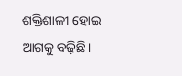ଶକ୍ତିଶାଳୀ ହୋଇ ଆଗକୁ ବଢ଼ିଛି।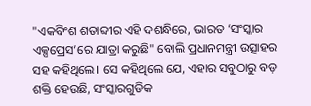"ଏକବିଂଶ ଶତାବ୍ଦୀର ଏହି ଦଶନ୍ଧିରେ, ଭାରତ ‘ସଂସ୍କାର ଏକ୍ସପ୍ରେସ’ରେ ଯାତ୍ରା କରୁଛି" ବୋଲି ପ୍ରଧାନମନ୍ତ୍ରୀ ଉତ୍ସାହର ସହ କହିଥିଲେ। ସେ କହିଥିଲେ ଯେ, ଏହାର ସବୁଠାରୁ ବଡ଼ ଶକ୍ତି ହେଉଛି, ସଂସ୍କାରଗୁଡିକ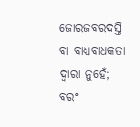ଜୋରଜବରଦସ୍ତି ବା ବାଧ୍ୟବାଧକତା ଦ୍ୱାରା ନୁହେଁ; ବରଂ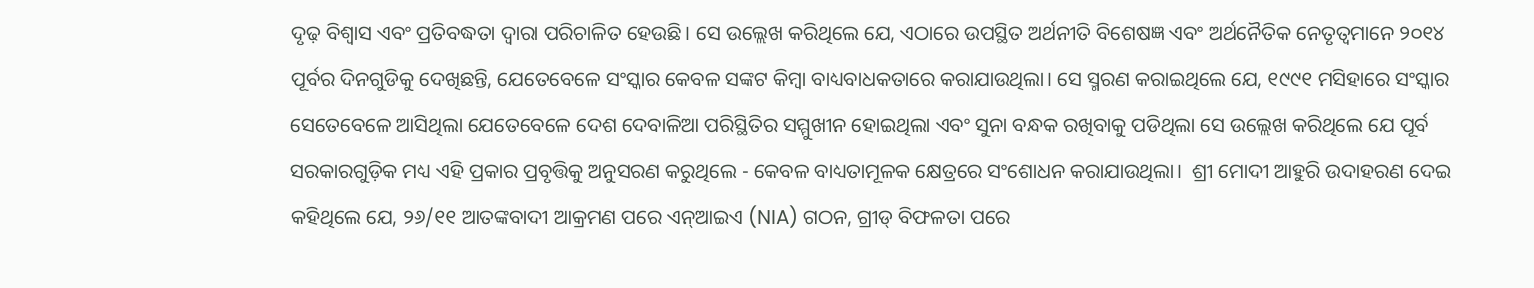ଦୃଢ଼ ବିଶ୍ୱାସ ଏବଂ ପ୍ରତିବଦ୍ଧତା ଦ୍ୱାରା ପରିଚାଳିତ ହେଉଛି। ସେ ଉଲ୍ଲେଖ କରିଥିଲେ ଯେ, ଏଠାରେ ଉପସ୍ଥିତ ଅର୍ଥନୀତି ବିଶେଷଜ୍ଞ ଏବଂ ଅର୍ଥନୈତିକ ନେତୃତ୍ୱମାନେ ୨୦୧୪ ପୂର୍ବର ଦିନଗୁଡିକୁ ଦେଖିଛନ୍ତି, ଯେତେବେଳେ ସଂସ୍କାର କେବଳ ସଙ୍କଟ କିମ୍ବା ବାଧ୍ୟବାଧକତାରେ କରାଯାଉଥିଲା। ସେ ସ୍ମରଣ କରାଇଥିଲେ ଯେ, ୧୯୯୧ ମସିହାରେ ସଂସ୍କାର ସେତେବେଳେ ଆସିଥିଲା ଯେତେବେଳେ ଦେଶ ଦେବାଳିଆ ପରିସ୍ଥିତିର ସମ୍ମୁଖୀନ ହୋଇଥିଲା ଏବଂ ସୁନା ବନ୍ଧକ ରଖିବାକୁ ପଡିଥିଲା ସେ ଉଲ୍ଲେଖ କରିଥିଲେ ଯେ ପୂର୍ବ ସରକାରଗୁଡ଼ିକ ମଧ୍ୟ ଏହି ପ୍ରକାର ପ୍ରବୃତ୍ତିକୁ ଅନୁସରଣ କରୁଥିଲେ - କେବଳ ବାଧ୍ୟତାମୂଳକ କ୍ଷେତ୍ରରେ ସଂଶୋଧନ କରାଯାଉଥିଲା।  ଶ୍ରୀ ମୋଦୀ ଆହୁରି ଉଦାହରଣ ଦେଇ କହିଥିଲେ ଯେ, ୨୬/୧୧ ଆତଙ୍କବାଦୀ ଆକ୍ରମଣ ପରେ ଏନ୍‌ଆଇଏ (NIA) ଗଠନ, ଗ୍ରୀଡ୍ ବିଫଳତା ପରେ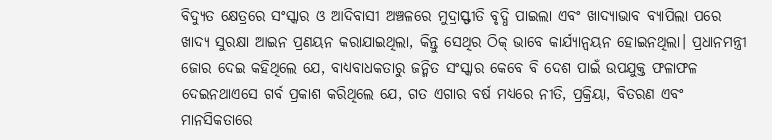ବିଦ୍ୟୁତ କ୍ଷେତ୍ରରେ ସଂସ୍କାର ଓ ଆଦିବାସୀ ଅଞ୍ଚଳରେ ମୁଦ୍ରାସ୍ଫୀତି ବୃଦ୍ଧି ପାଇଲା ଏବଂ ଖାଦ୍ୟାଭାବ ବ୍ୟାପିଲା ପରେ ଖାଦ୍ୟ ସୁରକ୍ଷା ଆଇନ ପ୍ରଣୟନ କରାଯାଇଥିଲା, କିନ୍ତୁ ସେଥିର ଠିକ୍‌ ଭାବେ କାର୍ଯ୍ୟାନ୍ୱୟନ ହୋଇନଥିଲା। ପ୍ରଧାନମନ୍ତ୍ରୀ ଜୋର ଦେଇ କହିଥିଲେ ଯେ, ବାଧ୍ୟବାଧକତାରୁ ଜନ୍ମିତ ସଂସ୍କାର କେବେ ବି ଦେଶ ପାଇଁ ଉପଯୁକ୍ତ ଫଳାଫଳ ଦେଇନଥାଏସେ ଗର୍ବ ପ୍ରକାଶ କରିଥିଲେ ଯେ, ଗତ ଏଗାର ବର୍ଷ ମଧ୍ୟରେ ନୀତି, ପ୍ରକ୍ରିୟା, ବିତରଣ ଏବଂ ମାନସିକତାରେ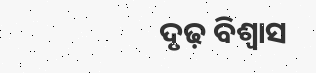ଦୃଢ଼ ବିଶ୍ୱାସ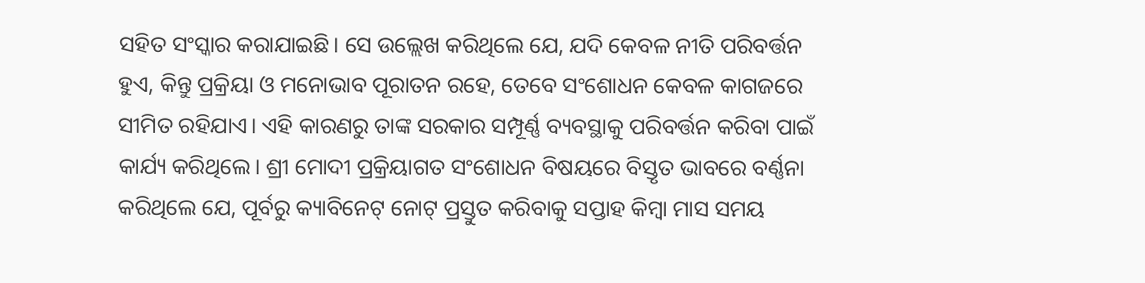ସହିତ ସଂସ୍କାର କରାଯାଇଛି। ସେ ଉଲ୍ଲେଖ କରିଥିଲେ ଯେ, ଯଦି କେବଳ ନୀତି ପରିବର୍ତ୍ତନ ହୁଏ, କିନ୍ତୁ ପ୍ରକ୍ରିୟା ଓ ମନୋଭାବ ପୂରାତନ ରହେ, ତେବେ ସଂଶୋଧନ କେବଳ କାଗଜରେ ସୀମିତ ରହିଯାଏ। ଏହି କାରଣରୁ ତାଙ୍କ ସରକାର ସମ୍ପୂର୍ଣ୍ଣ ବ୍ୟବସ୍ଥାକୁ ପରିବର୍ତ୍ତନ କରିବା ପାଇଁ କାର୍ଯ୍ୟ କରିଥିଲେ। ଶ୍ରୀ ମୋଦୀ ପ୍ରକ୍ରିୟାଗତ ସଂଶୋଧନ ବିଷୟରେ ବିସ୍ତୃତ ଭାବରେ ବର୍ଣ୍ଣନା କରିଥିଲେ ଯେ, ପୂର୍ବରୁ କ୍ୟାବିନେଟ୍‌ ନୋଟ୍‌ ପ୍ରସ୍ତୁତ କରିବାକୁ ସପ୍ତାହ କିମ୍ବା ମାସ ସମୟ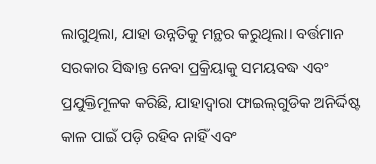ଲାଗୁଥିଲା, ଯାହା ଉନ୍ନତିକୁ ମନ୍ଥର କରୁଥିଲା। ବର୍ତ୍ତମାନ ସରକାର ସିଦ୍ଧାନ୍ତ ନେବା ପ୍ରକ୍ରିୟାକୁ ସମୟବଦ୍ଧ ଏବଂ ପ୍ରଯୁକ୍ତିମୂଳକ କରିଛି, ଯାହାଦ୍ୱାରା ଫାଇଲ୍‌ଗୁଡିକ ଅନିର୍ଦ୍ଦିଷ୍ଟ କାଳ ପାଇଁ ପଡ଼ି ରହିବ ନାହିଁ ଏବଂ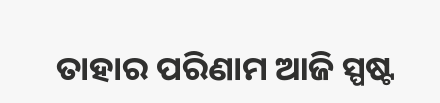ତାହାର ପରିଣାମ ଆଜି ସ୍ପଷ୍ଟ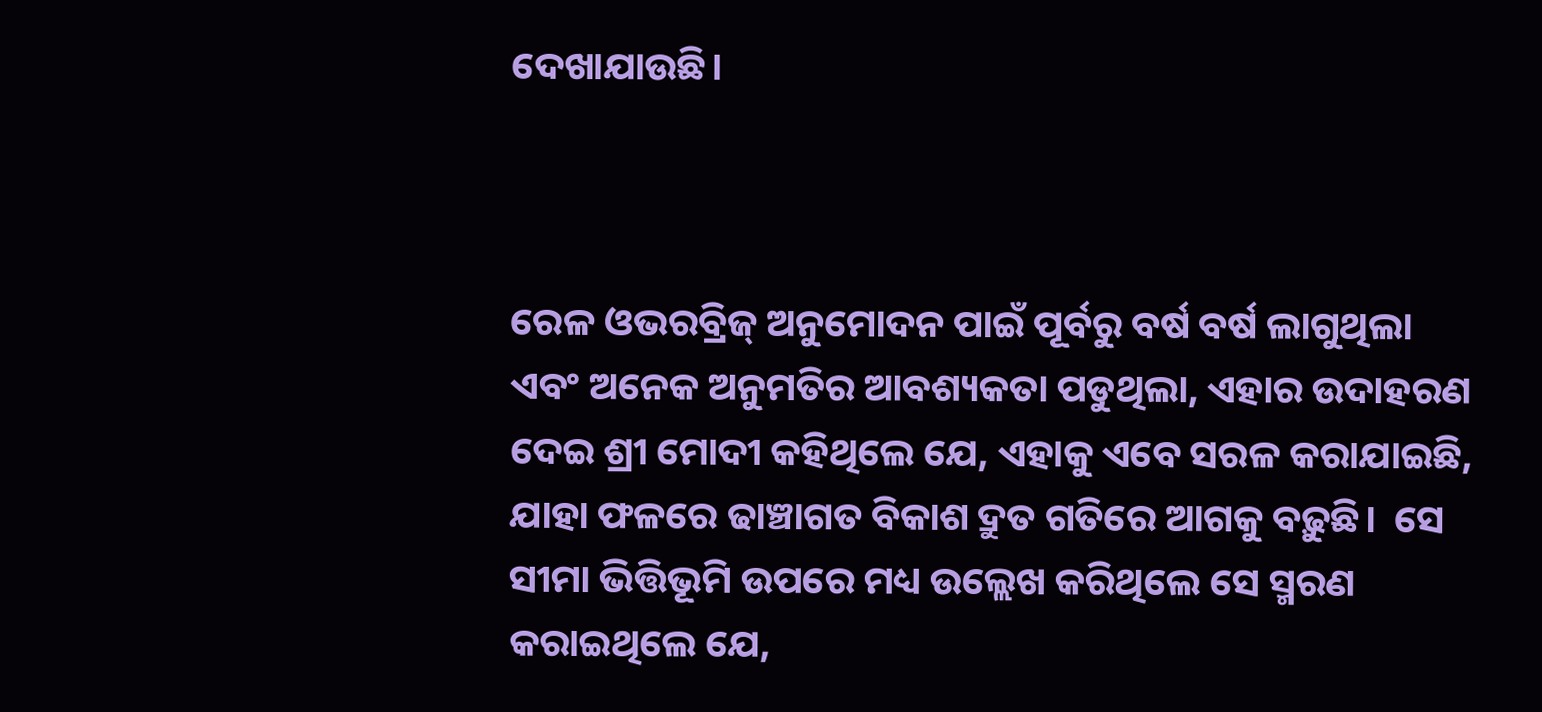ଦେଖାଯାଉଛି।



ରେଳ ଓଭରବ୍ରିଜ୍ ଅନୁମୋଦନ ପାଇଁ ପୂର୍ବରୁ ବର୍ଷ ବର୍ଷ ଲାଗୁଥିଲା ଏବଂ ଅନେକ ଅନୁମତିର ଆବଶ୍ୟକତା ପଡୁଥିଲା, ଏହାର ଉଦାହରଣ ଦେଇ ଶ୍ରୀ ମୋଦୀ କହିଥିଲେ ଯେ, ଏହାକୁ ଏବେ ସରଳ କରାଯାଇଛି, ଯାହା ଫଳରେ ଢାଞ୍ଚାଗତ ବିକାଶ ଦ୍ରୁତ ଗତିରେ ଆଗକୁ ବଢ଼ୁଛି।  ସେ ସୀମା ଭିତ୍ତିଭୂମି ଉପରେ ମଧ୍ୟ ଉଲ୍ଲେଖ କରିଥିଲେ ସେ ସ୍ମରଣ କରାଇଥିଲେ ଯେ,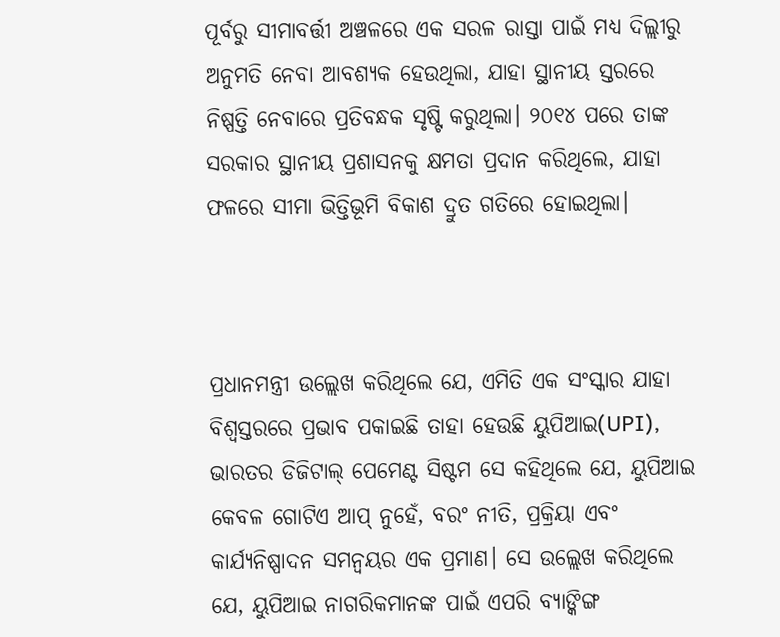ପୂର୍ବରୁ ସୀମାବର୍ତ୍ତୀ ଅଞ୍ଚଳରେ ଏକ ସରଳ ରାସ୍ତା ପାଇଁ ମଧ୍ୟ ଦିଲ୍ଲୀରୁ ଅନୁମତି ନେବା ଆବଶ୍ୟକ ହେଉଥିଲା, ଯାହା ସ୍ଥାନୀୟ ସ୍ତରରେ ନିଷ୍ପତ୍ତି ନେବାରେ ପ୍ରତିବନ୍ଧକ ସୃଷ୍ଟି କରୁଥିଲା। ୨୦୧୪ ପରେ ତାଙ୍କ ସରକାର ସ୍ଥାନୀୟ ପ୍ରଶାସନକୁ କ୍ଷମତା ପ୍ରଦାନ କରିଥିଲେ, ଯାହା ଫଳରେ ସୀମା ଭିତ୍ତିଭୂମି ବିକାଶ ଦ୍ରୁତ ଗତିରେ ହୋଇଥିଲା।



ପ୍ରଧାନମନ୍ତ୍ରୀ ଉଲ୍ଲେଖ କରିଥିଲେ ଯେ, ଏମିତି ଏକ ସଂସ୍କାର ଯାହା ବିଶ୍ୱସ୍ତରରେ ପ୍ରଭାବ ପକାଇଛି ତାହା ହେଉଛି ୟୁପିଆଇ(UPI), ଭାରତର ଡିଜିଟାଲ୍ ପେମେଣ୍ଟ ସିଷ୍ଟମ ସେ କହିଥିଲେ ଯେ, ୟୁପିଆଇ କେବଳ ଗୋଟିଏ ଆପ୍‌ ନୁହେଁ, ବରଂ ନୀତି, ପ୍ରକ୍ରିୟା ଏବଂ କାର୍ଯ୍ୟନିଷ୍ପାଦନ ସମନ୍ୱୟର ଏକ ପ୍ରମାଣ। ସେ ଉଲ୍ଲେଖ କରିଥିଲେ ଯେ, ୟୁପିଆଇ ନାଗରିକମାନଙ୍କ ପାଇଁ ଏପରି ବ୍ୟାଙ୍କିଙ୍ଗ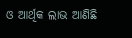ଓ ଆର୍ଥିକ ଲାଭ ଆଣିଛି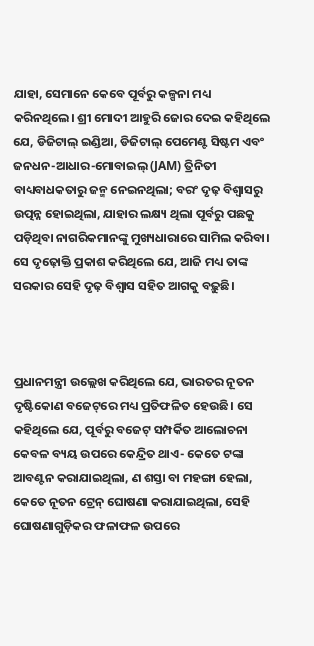ଯାହା, ସେମାନେ କେବେ ପୂର୍ବରୁ କଳ୍ପନା ମଧ୍ୟ କରିନଥିଲେ। ଶ୍ରୀ ମୋଦୀ ଆହୁରି ଜୋର ଦେଇ କହିଥିଲେ ଯେ, ଡିଜିଟାଲ୍ ଇଣ୍ଡିଆ, ଡିଜିଟାଲ୍ ପେମେଣ୍ଟ ସିଷ୍ଟମ ଏବଂ ଜନଧନ-ଆଧାର-ମୋବାଇଲ୍ (JAM) ତ୍ରିନିତୀ ବାଧ୍ୟବାଧକତାରୁ ଜନ୍ମ ନେଇନଥିଲା; ବରଂ ଦୃଢ଼ ବିଶ୍ୱାସରୁ ଉତ୍ପନ୍ନ ହୋଇଥିଲା, ଯାହାର ଲକ୍ଷ୍ୟ ଥିଲା ପୂର୍ବରୁ ପଛକୁ ପଡ଼ିଥିବା ନାଗରିକମାନଙ୍କୁ ମୁଖ୍ୟଧାରାରେ ସାମିଲ କରିବା। ସେ ଦୃଢ଼ୋକ୍ତି ପ୍ରକାଶ କରିଥିଲେ ଯେ, ଆଜି ମଧ୍ୟ ତାଙ୍କ ସରକାର ସେହି ଦୃଢ଼ ବିଶ୍ୱାସ ସହିତ ଆଗକୁ ବଢ଼ୁଛି।



ପ୍ରଧାନମନ୍ତ୍ରୀ ଉଲ୍ଲେଖ କରିଥିଲେ ଯେ, ଭାରତର ନୂତନ ଦୃଷ୍ଟିକୋଣ ବଜେଟ୍‌ରେ ମଧ୍ୟ ପ୍ରତିଫଳିତ ହେଉଛି। ସେ କହିଥିଲେ ଯେ, ପୂର୍ବରୁ ବଜେଟ୍‌ ସମ୍ପର୍କିତ ଆଲୋଚନା କେବଳ ବ୍ୟୟ ଉପରେ କେନ୍ଦ୍ରିତ ଥାଏ- କେତେ ଟଙ୍କା ଆବଣ୍ଟନ କରାଯାଇଥିଲା, ଣ ଶସ୍ତା ବା ମହଙ୍ଗା ହେଲା, କେତେ ନୂତନ ଟ୍ରେନ୍ ଘୋଷଣା କରାଯାଇଥିଲା, ସେହି ଘୋଷଣାଗୁଡ଼ିକର ଫଳାଫଳ ଉପରେ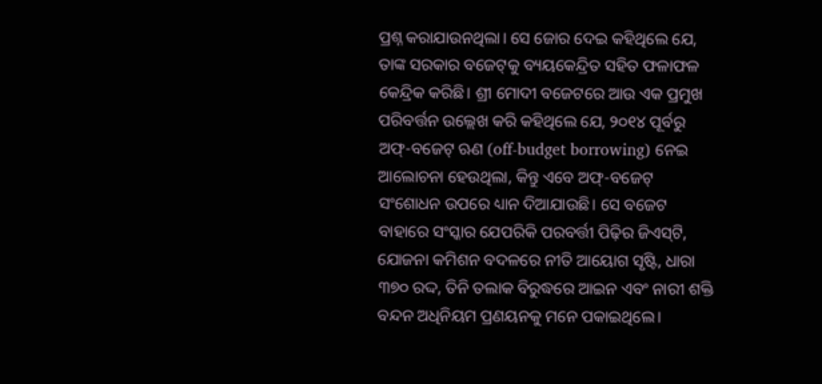ପ୍ରଶ୍ନ କରାଯାଉନଥିଲା। ସେ ଜୋର ଦେଇ କହିଥିଲେ ଯେ, ତାଙ୍କ ସରକାର ବଜେଟ୍‌କୁ ବ୍ୟୟକେନ୍ଦ୍ରିତ ସହିତ ଫଳାଫଳ କେନ୍ଦ୍ରିକ କରିଛି। ଶ୍ରୀ ମୋଦୀ ବଜେଟରେ ଆଉ ଏକ ପ୍ରମୁଖ ପରିବର୍ତ୍ତନ ଉଲ୍ଲେଖ କରି କହିଥିଲେ ଯେ, ୨୦୧୪ ପୂର୍ବରୁ ଅଫ୍‌-ବଜେଟ୍‌ ଋଣ (off-budget borrowing) ନେଇ ଆଲୋଚନା ହେଉଥିଲା, କିନ୍ତୁ ଏବେ ଅଫ୍‌-ବଜେଟ୍‌ ସଂଶୋଧନ ଉପରେ ଧ୍ୟାନ ଦିଆଯାଉଛି। ସେ ବଜେଟ ବାହାରେ ସଂସ୍କାର ଯେପରିକି ପରବର୍ତ୍ତୀ ପିଢ଼ିର ଜିଏସ୍‌ଟି, ଯୋଜନା କମିଶନ ବଦଳରେ ନୀତି ଆୟୋଗ ସୃଷ୍ଟି, ଧାରା ୩୭୦ ରଦ୍ଦ, ତିନି ତଲାକ ବିରୁଦ୍ଧରେ ଆଇନ ଏବଂ ନାରୀ ଶକ୍ତି ବନ୍ଦନ ଅଧିନିୟମ ପ୍ରଣୟନକୁ ମନେ ପକାଇଥିଲେ।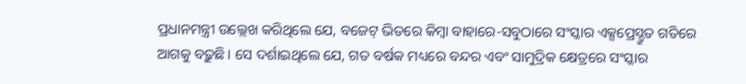ପ୍ରଧାନମନ୍ତ୍ରୀ ଉଲ୍ଲେଖ କରିଥିଲେ ଯେ, ବଜେଟ୍‌ ଭିତରେ କିମ୍ବା ବାହାରେ-ସବୁଠାରେ ସଂସ୍କାର ଏକ୍ସପ୍ରେସ୍ଦ୍ରୁତ ଗତିରେ ଆଗକୁ ବଢ଼ୁଛି। ସେ ଦର୍ଶାଇଥିଲେ ଯେ, ଗତ ବର୍ଷକ ମଧ୍ୟରେ ବନ୍ଦର ଏବଂ ସାମୁଦ୍ରିକ କ୍ଷେତ୍ରରେ ସଂସ୍କାର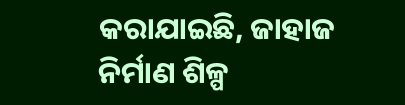କରାଯାଇଛି, ଜାହାଜ ନିର୍ମାଣ ଶିଳ୍ପ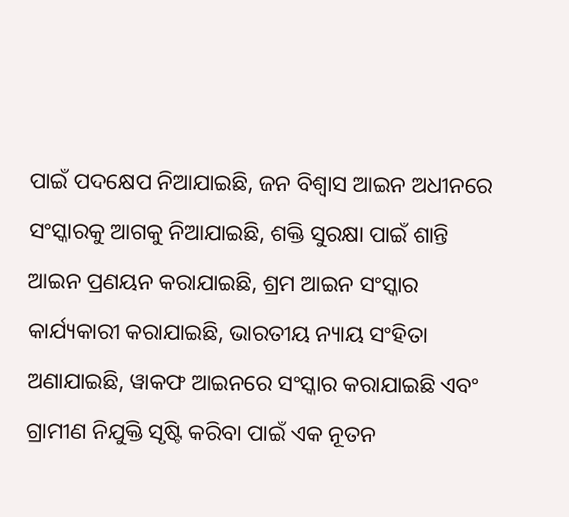ପାଇଁ ପଦକ୍ଷେପ ନିଆଯାଇଛି, ଜନ ବିଶ୍ୱାସ ଆଇନ ଅଧୀନରେ ସଂସ୍କାରକୁ ଆଗକୁ ନିଆଯାଇଛି, ଶକ୍ତି ସୁରକ୍ଷା ପାଇଁ ଶାନ୍ତି ଆଇନ ପ୍ରଣୟନ କରାଯାଇଛି, ଶ୍ରମ ଆଇନ ସଂସ୍କାର କାର୍ଯ୍ୟକାରୀ କରାଯାଇଛି, ଭାରତୀୟ ନ୍ୟାୟ ସଂହିତା ଅଣାଯାଇଛି, ୱାକଫ ଆଇନରେ ସଂସ୍କାର କରାଯାଇଛି ଏବଂ ଗ୍ରାମୀଣ ନିଯୁକ୍ତି ସୃଷ୍ଟି କରିବା ପାଇଁ ଏକ ନୂତନ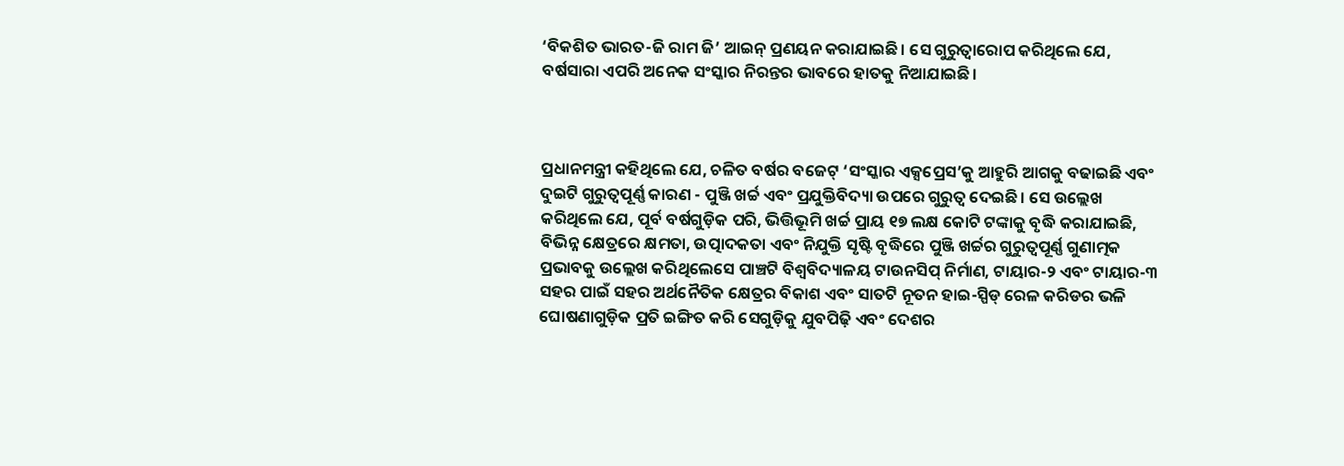‘ବିକଶିତ ଭାରତ-ଜି ରାମ ଜି’ ଆଇନ୍‌ ପ୍ରଣୟନ କରାଯାଇଛି। ସେ ଗୁରୁତ୍ୱାରୋପ କରିଥିଲେ ଯେ, ବର୍ଷସାରା ଏପରି ଅନେକ ସଂସ୍କାର ନିରନ୍ତର ଭାବରେ ହାତକୁ ନିଆଯାଇଛି।



ପ୍ରଧାନମନ୍ତ୍ରୀ କହିଥିଲେ ଯେ, ଚଳିତ ବର୍ଷର ବଜେଟ୍ ‘ସଂସ୍କାର ଏକ୍ସପ୍ରେସ’କୁ ଆହୁରି ଆଗକୁ ବଢାଇଛି ଏବଂ ଦୁଇଟି ଗୁରୁତ୍ୱପୂର୍ଣ୍ଣ କାରଣ - ପୁଞ୍ଜି ଖର୍ଚ୍ଚ ଏବଂ ପ୍ରଯୁକ୍ତିବିଦ୍ୟା ଉପରେ ଗୁରୁତ୍ୱ ଦେଇଛି। ସେ ଉଲ୍ଲେଖ କରିଥିଲେ ଯେ, ପୂର୍ବ ବର୍ଷଗୁଡ଼ିକ ପରି, ଭିତ୍ତିଭୂମି ଖର୍ଚ୍ଚ ପ୍ରାୟ ୧୭ ଲକ୍ଷ କୋଟି ଟଙ୍କାକୁ ବୃଦ୍ଧି କରାଯାଇଛି, ବିଭିନ୍ନ କ୍ଷେତ୍ରରେ କ୍ଷମତା, ଉତ୍ପାଦକତା ଏବଂ ନିଯୁକ୍ତି ସୃଷ୍ଟି ବୃଦ୍ଧିରେ ପୁଞ୍ଜି ଖର୍ଚ୍ଚର ଗୁରୁତ୍ୱପୂର୍ଣ୍ଣ ଗୁଣାତ୍ମକ ପ୍ରଭାବକୁ ଉଲ୍ଲେଖ କରିଥିଲେସେ ପାଞ୍ଚଟି ବିଶ୍ୱବିଦ୍ୟାଳୟ ଟାଉନସିପ୍ ନିର୍ମାଣ, ଟାୟାର-୨ ଏବଂ ଟାୟାର-୩ ସହର ପାଇଁ ସହର ଅର୍ଥନୈତିକ କ୍ଷେତ୍ରର ବିକାଶ ଏବଂ ସାତଟି ନୂତନ ହାଇ-ସ୍ପିଡ୍ ରେଳ କରିଡର ଭଳି ଘୋଷଣାଗୁଡ଼ିକ ପ୍ରତି ଇଙ୍ଗିତ କରି ସେଗୁଡ଼ିକୁ ଯୁବପିଢ଼ି ଏବଂ ଦେଶର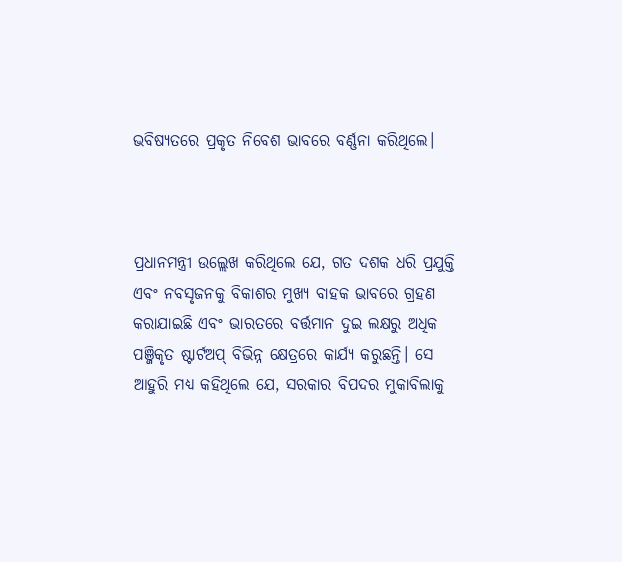ଭବିଷ୍ୟତରେ ପ୍ରକୃତ ନିବେଶ ଭାବରେ ବର୍ଣ୍ଣନା କରିଥିଲେ।



ପ୍ରଧାନମନ୍ତ୍ରୀ ଉଲ୍ଲେଖ କରିଥିଲେ ଯେ, ଗତ ଦଶକ ଧରି ପ୍ରଯୁକ୍ତି ଏବଂ ନବସୃଜନକୁ ବିକାଶର ମୁଖ୍ୟ ବାହକ ଭାବରେ ଗ୍ରହଣ କରାଯାଇଛି ଏବଂ ଭାରତରେ ବର୍ତ୍ତମାନ ଦୁଇ ଲକ୍ଷରୁ ଅଧିକ ପଞ୍ଜିକୃତ ଷ୍ଟାର୍ଟଅପ୍ ବିଭିନ୍ନ କ୍ଷେତ୍ରରେ କାର୍ଯ୍ୟ କରୁଛନ୍ତି। ସେ ଆହୁରି ମଧ୍ୟ କହିଥିଲେ ଯେ, ସରକାର ବିପଦର ମୁକାବିଲାକୁ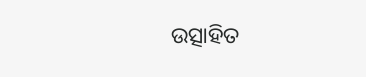ଉତ୍ସାହିତ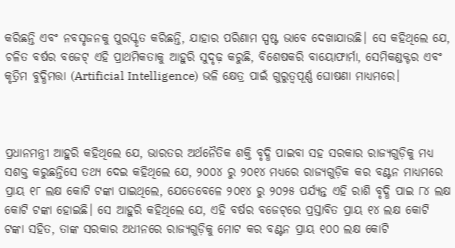କରିଛନ୍ତି ଏବଂ ନବସୃଜନକୁ ପୁରସ୍କୃତ କରିଛନ୍ତି, ଯାହାର ପରିଣାମ ସ୍ପଷ୍ଟ ଭାବେ ଦେଖାଯାଉଛି। ସେ କହିଥିଲେ ଯେ, ଚଳିତ ବର୍ଷର ବଜେଟ୍ ଏହି ପ୍ରାଥମିକତାକୁ ଆହୁରି ସୁଦୃଢ଼ କରୁଛି, ବିଶେଷକରି ବାୟୋଫାର୍ମା, ସେମିକଣ୍ଡକ୍ଟର ଏବଂ କୃତ୍ରିମ ବୁଦ୍ଧିମତ୍ତା (Artificial Intelligence) ଭଳି କ୍ଷେତ୍ର ପାଇଁ ଗୁରୁତ୍ୱପୂର୍ଣ୍ଣ ଘୋଷଣା ମାଧ୍ୟମରେ।



ପ୍ରଧାନମନ୍ତ୍ରୀ ଆହୁରି କହିଥିଲେ ଯେ, ଭାରତର ଅର୍ଥନୈତିକ ଶକ୍ତି ବୃଦ୍ଧି ପାଇବା ସହ ସରକାର ରାଜ୍ୟଗୁଡ଼ିକୁ ମଧ୍ୟ ସଶକ୍ତ କରୁଛନ୍ତିସେ ତଥ୍ୟ ଦେଇ କହିଥିଲେ ଯେ, ୨୦୦୪ ରୁ ୨୦୧୪ ମଧ୍ୟରେ ରାଜ୍ୟଗୁଡ଼ିକ କର ବଣ୍ଟନ ମାଧ୍ୟମରେ ପ୍ରାୟ ୧୮ ଲକ୍ଷ କୋଟି ଟଙ୍କା ପାଇଥିଲେ, ଯେତେବେଳେ ୨୦୧୪ ରୁ ୨୦୨୫ ପର୍ଯ୍ୟନ୍ତ ଏହି ରାଶି ବୃଦ୍ଧି ପାଇ ୮୪ ଲକ୍ଷ କୋଟି ଟଙ୍କା ହୋଇଛି। ସେ ଆହୁରି କହିଥିଲେ ଯେ, ଏହି ବର୍ଷର ବଜେଟ୍‌ରେ ପ୍ରସ୍ତାବିତ ପ୍ରାୟ ୧୪ ଲକ୍ଷ କୋଟି ଟଙ୍କା ସହିତ, ତାଙ୍କ ସରକାର ଅଧୀନରେ ରାଜ୍ୟଗୁଡ଼ିକୁ ମୋଟ କର ବଣ୍ଟନ ପ୍ରାୟ ୧୦୦ ଲକ୍ଷ କୋଟି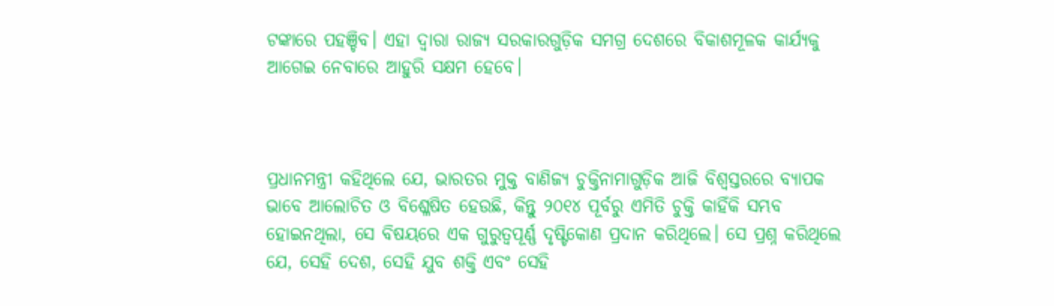ଟଙ୍କାରେ ପହଞ୍ଚିବ। ଏହା ଦ୍ୱାରା ରାଜ୍ୟ ସରକାରଗୁଡ଼ିକ ସମଗ୍ର ଦେଶରେ ବିକାଶମୂଳକ କାର୍ଯ୍ୟକୁ ଆଗେଇ ନେବାରେ ଆହୁରି ସକ୍ଷମ ହେବେ।



ପ୍ରଧାନମନ୍ତ୍ରୀ କହିଥିଲେ ଯେ, ଭାରତର ମୁକ୍ତ ବାଣିଜ୍ୟ ଚୁକ୍ତିନାମାଗୁଡ଼ିକ ଆଜି ବିଶ୍ୱସ୍ତରରେ ବ୍ୟାପକ ଭାବେ ଆଲୋଚିତ ଓ ବିଶ୍ଳେଷିତ ହେଉଛି, କିନ୍ତୁ ୨୦୧୪ ପୂର୍ବରୁ ଏମିତି ଚୁକ୍ତି କାହିଁକି ସମ୍ଭବ ହୋଇନଥିଲା, ସେ ବିଷୟରେ ଏକ ଗୁରୁତ୍ୱପୂର୍ଣ୍ଣ ଦୃଷ୍ଟିକୋଣ ପ୍ରଦାନ କରିଥିଲେ। ସେ ପ୍ରଶ୍ନ କରିଥିଲେ ଯେ, ସେହି ଦେଶ, ସେହି ଯୁବ ଶକ୍ତି ଏବଂ ସେହି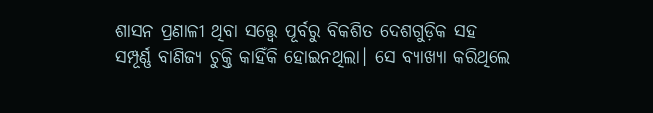ଶାସନ ପ୍ରଣାଳୀ ଥିବା ସତ୍ତ୍ୱେ ପୂର୍ବରୁ ବିକଶିତ ଦେଶଗୁଡ଼ିକ ସହ ସମ୍ପୂର୍ଣ୍ଣ ବାଣିଜ୍ୟ ଚୁକ୍ତି କାହିଁକି ହୋଇନଥିଲା। ସେ ବ୍ୟାଖ୍ୟା କରିଥିଲେ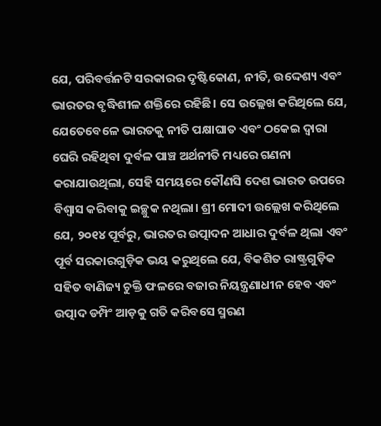ଯେ, ପରିବର୍ତ୍ତନଟି ସରକାରର ଦୃଷ୍ଟିକୋଣ, ନୀତି, ଉଦ୍ଦେଶ୍ୟ ଏବଂ ଭାରତର ବୃଦ୍ଧିଶୀଳ ଶକ୍ତିରେ ରହିଛି। ସେ ଉଲ୍ଲେଖ କରିଥିଲେ ଯେ, ଯେତେବେଳେ ଭାରତକୁ ନୀତି ପକ୍ଷାଘାତ ଏବଂ ଠକେଇ ଦ୍ୱାରା ଘେରି ରହିଥିବା ଦୁର୍ବଳ ପାଞ୍ଚ ଅର୍ଥନୀତି ମଧ୍ୟରେ ଗଣନା କରାଯାଉଥିଲା, ସେହି ସମୟରେ କୌଣସି ଦେଶ ଭାରତ ଉପରେ ବିଶ୍ୱାସ କରିବାକୁ ଇଚ୍ଛୁକ ନଥିଲା। ଶ୍ରୀ ମୋଦୀ ଉଲ୍ଲେଖ କରିଥିଲେ ଯେ, ୨୦୧୪ ପୂର୍ବରୁ, ଭାରତର ଉତ୍ପାଦନ ଆଧାର ଦୁର୍ବଳ ଥିଲା ଏବଂ ପୂର୍ବ ସରକାରଗୁଡ଼ିକ ଭୟ କରୁଥିଲେ ଯେ, ବିକଶିତ ରାଷ୍ଟ୍ରଗୁଡ଼ିକ ସହିତ ବାଣିଜ୍ୟ ଚୁକ୍ତି ଫଳରେ ବଜାର ନିୟନ୍ତ୍ରଣାଧୀନ ହେବ ଏବଂ ଉତ୍ପାଦ ଡମ୍ପିଂ ଆଡ଼କୁ ଗତି କରିବସେ ସ୍ମରଣ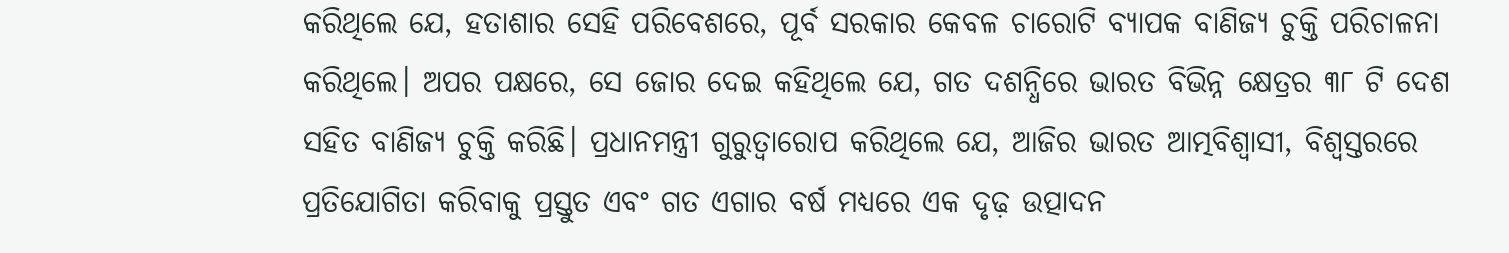କରିଥିଲେ ଯେ, ହତାଶାର ସେହି ପରିବେଶରେ, ପୂର୍ବ ସରକାର କେବଳ ଚାରୋଟି ବ୍ୟାପକ ବାଣିଜ୍ୟ ଚୁକ୍ତି ପରିଚାଳନା କରିଥିଲେ। ଅପର ପକ୍ଷରେ, ସେ ଜୋର ଦେଇ କହିଥିଲେ ଯେ, ଗତ ଦଶନ୍ଧିରେ ଭାରତ ବିଭିନ୍ନ କ୍ଷେତ୍ରର ୩୮ ଟି ଦେଶ ସହିତ ବାଣିଜ୍ୟ ଚୁକ୍ତି କରିଛି। ପ୍ରଧାନମନ୍ତ୍ରୀ ଗୁରୁତ୍ୱାରୋପ କରିଥିଲେ ଯେ, ଆଜିର ଭାରତ ଆତ୍ମବିଶ୍ୱାସୀ, ବିଶ୍ୱସ୍ତରରେ ପ୍ରତିଯୋଗିତା କରିବାକୁ ପ୍ରସ୍ତୁତ ଏବଂ ଗତ ଏଗାର ବର୍ଷ ମଧ୍ୟରେ ଏକ ଦୃଢ଼ ଉତ୍ପାଦନ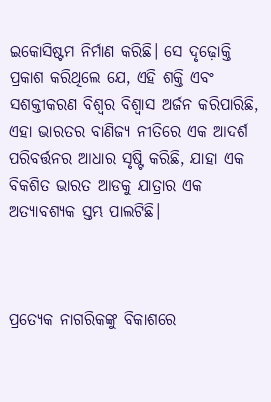ଇକୋସିଷ୍ଟମ ନିର୍ମାଣ କରିଛି। ସେ ଦୃଢ଼ୋକ୍ତି ପ୍ରକାଶ କରିଥିଲେ ଯେ, ଏହି ଶକ୍ତି ଏବଂ ସଶକ୍ତୀକରଣ ବିଶ୍ୱର ବିଶ୍ୱାସ ଅର୍ଜନ କରିପାରିଛି, ଏହା ଭାରତର ବାଣିଜ୍ୟ ନୀତିରେ ଏକ ଆଦର୍ଶ ପରିବର୍ତ୍ତନର ଆଧାର ସୃଷ୍ଟି କରିଛି, ଯାହା ଏକ ବିକଶିତ ଭାରତ ଆଡକୁ ଯାତ୍ରାର ଏକ ଅତ୍ୟାବଶ୍ୟକ ସ୍ତମ୍ଭ ପାଲଟିଛି।



ପ୍ରତ୍ୟେକ ନାଗରିକଙ୍କୁ ବିକାଶରେ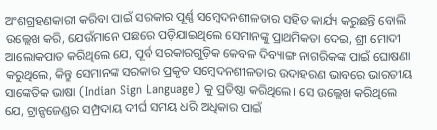ଅଂଶଗ୍ରହଣକାରୀ କରିବା ପାଇଁ ସରକାର ପୂର୍ଣ୍ଣ ସମ୍ବେଦନଶୀଳତାର ସହିତ କାର୍ଯ୍ୟ କରୁଛନ୍ତି ବୋଲି ଉଲ୍ଲେଖ କରି, ଯେଉଁମାନେ ପଛରେ ପଡ଼ିଯାଇଥିଲେ ସେମାନଙ୍କୁ ପ୍ରାଥମିକତା ଦେଇ, ଶ୍ରୀ ମୋଦୀ ଆଲୋକପାତ କରିଥିଲେ ଯେ, ପୂର୍ବ ସରକାରଗୁଡ଼ିକ କେବଳ ଦିବ୍ୟାଙ୍ଗ ନାଗରିକଙ୍କ ପାଇଁ ଘୋଷଣା କରୁଥିଲେ, କିନ୍ତୁ ସେମାନଙ୍କ ସରକାର ପ୍ରକୃତ ସମ୍ବେଦନଶୀଳତାର ଉଦାହରଣ ଭାବରେ ଭାରତୀୟ ସାଙ୍କେତିକ ଭାଷା (Indian Sign Language) କୁ ପ୍ରତିଷ୍ଠା କରିଥିଲେ। ସେ ଉଲ୍ଲେଖ କରିଥିଲେ ଯେ, ଟ୍ରାନ୍ସଜେଣ୍ଡର ସମ୍ପ୍ରଦାୟ ଦୀର୍ଘ ସମୟ ଧରି ଅଧିକାର ପାଇଁ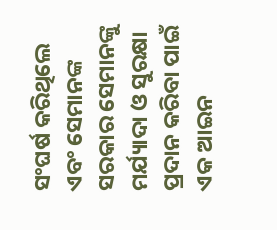ସଂଘର୍ଷ କରିଥିଲେ ଏବଂ ସେମାନଙ୍କ ସରକାର ସେମାନଙ୍କୁ ମର୍ଯ୍ୟାଦା ଓ ସୁରକ୍ଷା ପ୍ରଦାନ କରିବା ପାଇଁ ଏକ ଆଇନ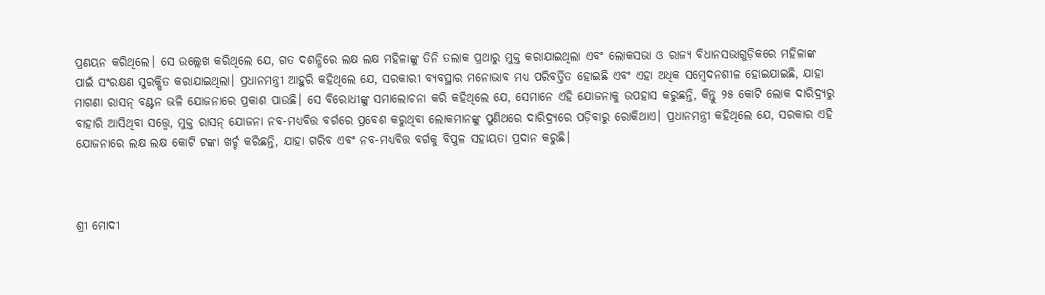ପ୍ରଣୟନ କରିଥିଲେ। ସେ ଉଲ୍ଲେଖ କରିଥିଲେ ଯେ, ଗତ ଦଶନ୍ଧିରେ ଲକ୍ଷ ଲକ୍ଷ ମହିଳାଙ୍କୁ ତିନି ତଲାକ ପ୍ରଥାରୁ ମୁକ୍ତ କରାଯାଇଥିଲା ଏବଂ ଲୋକସଭା ଓ ରାଜ୍ୟ ବିଧାନସଭାଗୁଡ଼ିକରେ ମହିଳାଙ୍କ ପାଇଁ ସଂରକ୍ଷଣ ସୁରକ୍ଷିତ କରାଯାଇଥିଲା। ପ୍ରଧାନମନ୍ତ୍ରୀ ଆହୁରି କହିଥିଲେ ଯେ, ସରକାରୀ ବ୍ୟବସ୍ଥାର ମନୋଭାବ ମଧ୍ୟ ପରିବର୍ତ୍ତିତ ହୋଇଛି ଏବଂ ଏହା ଅଧିକ ସମ୍ବେଦନଶୀଳ ହୋଇଯାଇଛି, ଯାହା ମାଗଣା ରାସନ୍ ବଣ୍ଟନ ଭଳି ଯୋଜନାରେ ପ୍ରକାଶ ପାଉଛି। ସେ ବିରୋଧୀଙ୍କୁ ସମାଲୋଚନା କରି କହିଥିଲେ ଯେ, ସେମାନେ ଏହି ଯୋଜନାକୁ ଉପହାସ କରୁଛନ୍ତି, କିନ୍ତୁ ୨୫ କୋଟି ଲୋକ ଦାରିଦ୍ର୍ୟରୁ ବାହାରି ଆସିଥିବା ସତ୍ତ୍ୱେ, ମୁକ୍ତ ରାସନ୍‌ ଯୋଜନା ନବ-ମଧ୍ୟବିତ୍ତ ବର୍ଗରେ ପ୍ରବେଶ କରୁଥିବା ଲୋକମାନଙ୍କୁ ପୁଣିଥରେ ଦାରିଦ୍ର୍ୟରେ ପଡ଼ିବାରୁ ରୋକିଥାଏ। ପ୍ରଧାନମନ୍ତ୍ରୀ କହିଥିଲେ ଯେ, ସରକାର ଏହି ଯୋଜନାରେ ଲକ୍ଷ ଲକ୍ଷ କୋଟି ଟଙ୍କା ଖର୍ଚ୍ଚ କରିଛନ୍ତି, ଯାହା ଗରିବ ଏବଂ ନବ-ମଧ୍ୟବିତ୍ତ ବର୍ଗକୁ ବିପୁଳ ସହାୟତା ପ୍ରଦାନ କରୁଛି।



ଶ୍ରୀ ମୋଦୀ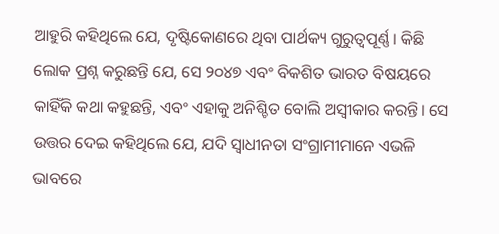ଆହୁରି କହିଥିଲେ ଯେ, ଦୃଷ୍ଟିକୋଣରେ ଥିବା ପାର୍ଥକ୍ୟ ଗୁରୁତ୍ୱପୂର୍ଣ୍ଣ। କିଛି ଲୋକ ପ୍ରଶ୍ନ କରୁଛନ୍ତି ଯେ, ସେ ୨୦୪୭ ଏବଂ ବିକଶିତ ଭାରତ ବିଷୟରେ କାହିଁକି କଥା କହୁଛନ୍ତି, ଏବଂ ଏହାକୁ ଅନିଶ୍ଚିତ ବୋଲି ଅସ୍ୱୀକାର କରନ୍ତି। ସେ ଉତ୍ତର ଦେଇ କହିଥିଲେ ଯେ, ଯଦି ସ୍ୱାଧୀନତା ସଂଗ୍ରାମୀମାନେ ଏଭଳି ଭାବରେ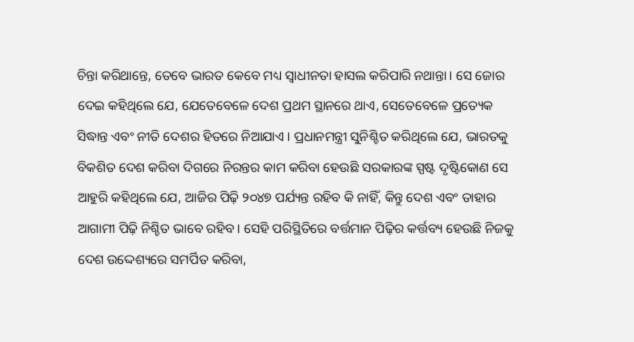ଚିନ୍ତା କରିଥାନ୍ତେ, ତେବେ ଭାରତ କେବେ ମଧ୍ୟ ସ୍ୱାଧୀନତା ହାସଲ କରିପାରି ନଥାନ୍ତା। ସେ ଜୋର ଦେଇ କହିଥିଲେ ଯେ, ଯେତେବେଳେ ଦେଶ ପ୍ରଥମ ସ୍ଥାନରେ ଥାଏ, ସେତେବେଳେ ପ୍ରତ୍ୟେକ ସିଦ୍ଧାନ୍ତ ଏବଂ ନୀତି ଦେଶର ହିତରେ ନିଆଯାଏ। ପ୍ରଧାନମନ୍ତ୍ରୀ ସୁନିଶ୍ଚିତ କରିଥିଲେ ଯେ, ଭାରତକୁ ବିକଶିତ ଦେଶ କରିବା ଦିଗରେ ନିରନ୍ତର କାମ କରିବା ହେଉଛି ସରକାରଙ୍କ ସ୍ପଷ୍ଟ ଦୃଷ୍ଟିକୋଣ ସେ ଆହୁରି କହିଥିଲେ ଯେ, ଆଜିର ପିଢ଼ି ୨୦୪୭ ପର୍ଯ୍ୟନ୍ତ ରହିବ କି ନାହିଁ, କିନ୍ତୁ ଦେଶ ଏବଂ ତାହାର ଆଗାମୀ ପିଢ଼ି ନିଶ୍ଚିତ ଭାବେ ରହିବ। ସେହି ପରିସ୍ଥିତିରେ ବର୍ତ୍ତମାନ ପିଢ଼ିର କର୍ତ୍ତବ୍ୟ ହେଉଛି ନିଜକୁ ଦେଶ ଉଦ୍ଦେଶ୍ୟରେ ସମର୍ପିତ କରିବା,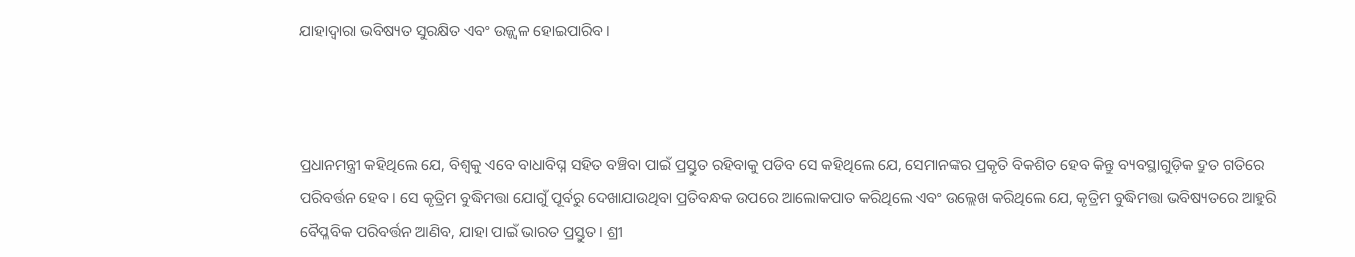ଯାହାଦ୍ୱାରା ଭବିଷ୍ୟତ ସୁରକ୍ଷିତ ଏବଂ ଉଜ୍ଜ୍ୱଳ ହୋଇପାରିବ।



ପ୍ରଧାନମନ୍ତ୍ରୀ କହିଥିଲେ ଯେ, ବିଶ୍ୱକୁ ଏବେ ବାଧାବିଘ୍ନ ସହିତ ବଞ୍ଚିବା ପାଇଁ ପ୍ରସ୍ତୁତ ରହିବାକୁ ପଡିବ ସେ କହିଥିଲେ ଯେ, ସେମାନଙ୍କର ପ୍ରକୃତି ବିକଶିତ ହେବ କିନ୍ତୁ ବ୍ୟବସ୍ଥାଗୁଡ଼ିକ ଦ୍ରୁତ ଗତିରେ ପରିବର୍ତ୍ତନ ହେବ। ସେ କୃତ୍ରିମ ବୁଦ୍ଧିମତ୍ତା ଯୋଗୁଁ ପୂର୍ବରୁ ଦେଖାଯାଉଥିବା ପ୍ରତିବନ୍ଧକ ଉପରେ ଆଲୋକପାତ କରିଥିଲେ ଏବଂ ଉଲ୍ଲେଖ କରିଥିଲେ ଯେ, କୃତ୍ରିମ ବୁଦ୍ଧିମତ୍ତା ଭବିଷ୍ୟତରେ ଆହୁରି ବୈପ୍ଳବିକ ପରିବର୍ତ୍ତନ ଆଣିବ, ଯାହା ପାଇଁ ଭାରତ ପ୍ରସ୍ତୁତ। ଶ୍ରୀ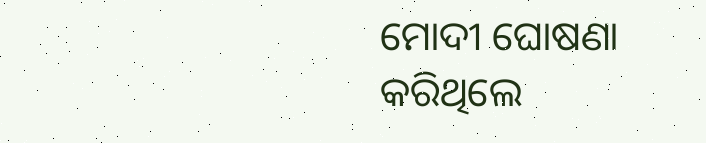ମୋଦୀ ଘୋଷଣା କରିଥିଲେ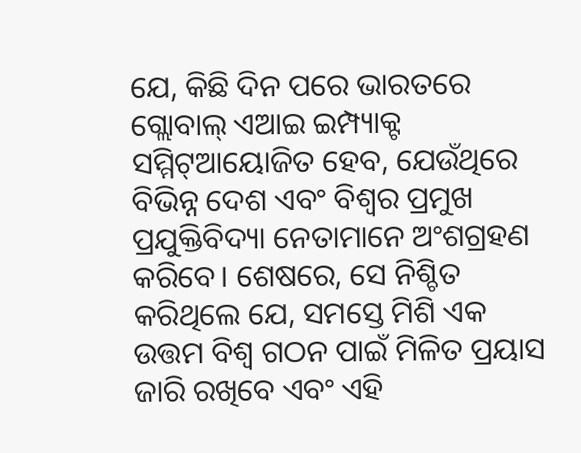ଯେ, କିଛି ଦିନ ପରେ ଭାରତରେ ଗ୍ଲୋବାଲ୍‌ ଏଆଇ ଇମ୍ପ୍ୟାକ୍ଟ ସମ୍ମିଟ୍‌ଆୟୋଜିତ ହେବ, ଯେଉଁଥିରେ ବିଭିନ୍ନ ଦେଶ ଏବଂ ବିଶ୍ୱର ପ୍ରମୁଖ ପ୍ରଯୁକ୍ତିବିଦ୍ୟା ନେତାମାନେ ଅଂଶଗ୍ରହଣ କରିବେ। ଶେଷରେ, ସେ ନିଶ୍ଚିତ କରିଥିଲେ ଯେ, ସମସ୍ତେ ମିଶି ଏକ ଉତ୍ତମ ବିଶ୍ୱ ଗଠନ ପାଇଁ ମିଳିତ ପ୍ରୟାସ ଜାରି ରଖିବେ ଏବଂ ଏହି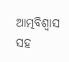ଆତ୍ମବିଶ୍ୱାସ ସହ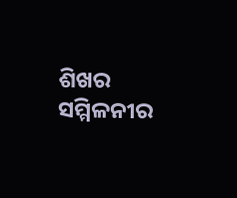ଶିଖର ସମ୍ମିଳନୀର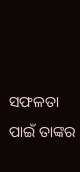ସଫଳତା ପାଇଁ ତାଙ୍କର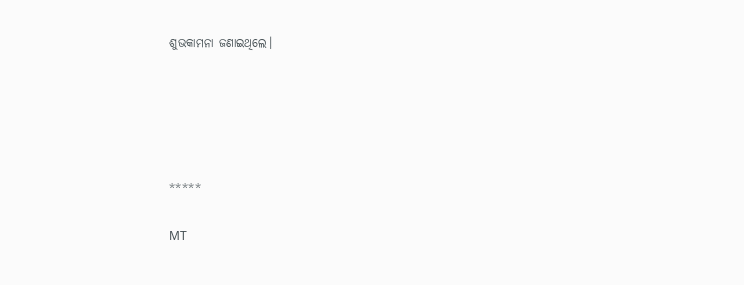ଶୁଭକାମନା ଜଣାଇଥିଲେ।





*****

MT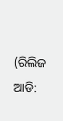(ରିଲିଜ ଆଡି: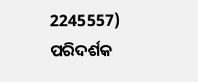2245557) ପରିଦର୍ଶକ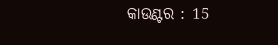କାଉଣ୍ଟର : 15